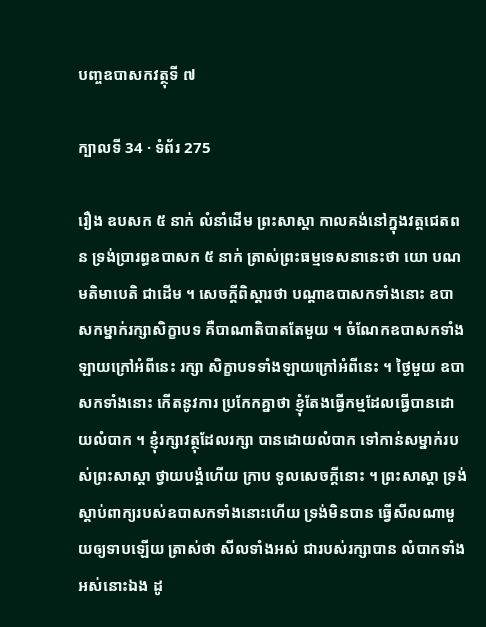បញ្ចឧបាសកវត្ថុទី ៧

ក្បាលទី 34 · ទំព័រ 275

រឿង ឧបសក ៥ នាក់ លំនាំដើម ព្រះសាស្តា កាលគង់នៅក្នុងវត្តជេតពន ទ្រង់ប្រារព្ធឧបាសក ៥ នាក់ ត្រាស់ព្រះធម្មទេសនានេះថា យោ បណមតិមាបេតិ ជាដើម ។ សេចក្តីពិស្តារថា បណ្តាឧបាសកទាំងនោះ ឧបាសកម្នាក់រក្សាសិក្ខាបទ គឺបាណាតិបាតតែមួយ ។ ចំណែកឧបាសកទាំងឡាយក្រៅអំពីនេះ រក្សា សិក្ខាបទទាំងឡាយក្រៅអំពីនេះ ។ ថ្ងៃមួយ ឧបាសកទាំងនោះ កើតនូវការ ប្រកែកគ្នាថា ខ្ញុំតែងធ្វើកម្មដែលធ្វើបានដោយលំបាក ។ ខ្ញុំរក្សាវត្ថុដែលរក្សា បានដោយលំបាក ទៅកាន់សម្នាក់របស់ព្រះសាស្តា ថ្វាយបង្គំហើយ ក្រាប ទូលសេចក្តីនោះ ។ ព្រះសាស្តា ទ្រង់ស្តាប់ពាក្យរបស់ឧបាសកទាំងនោះហើយ ទ្រង់មិនបាន ធ្វើសីលណាមួយឲ្យទាបឡើយ ត្រាស់ថា សីលទាំងអស់ ជារបស់រក្សាបាន លំបាកទាំងអស់នោះឯង ដូ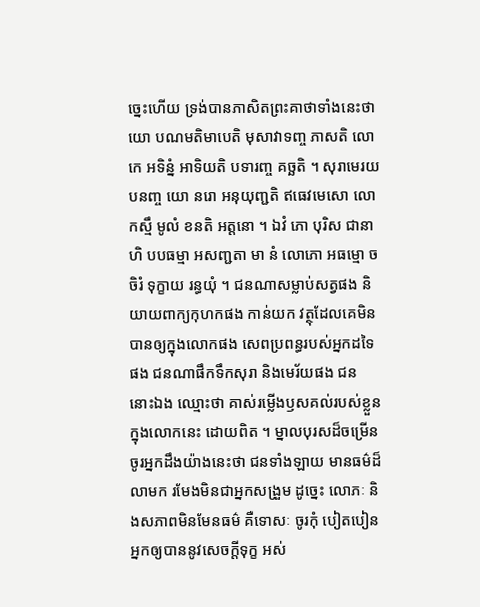ច្នេះហើយ ទ្រង់បានភាសិតព្រះគាថាទាំងនេះថា យោ បណមតិមាបេតិ មុសាវាទញ្ច ភាសតិ លោកេ អទិន្នំ អាទិយតិ បទារញ្ច គច្ឆតិ ។ សុរាមេរយបនញ្ច យោ នរោ អនុយុញ្ជតិ ឥធេវមេសោ លោកស្មឹ មូលំ ខនតិ អត្តនោ ។ ឯវំ ភោ បុរិស ជានាហិ បបធម្មា អសញ្ជតា មា នំ លោភោ អធម្មោ ច ចិរំ ទុក្ខាយ រន្ធយុំ ។ ជនណាសម្លាប់សត្វផង និយាយពាក្យកុហកផង កាន់យក វត្ថុដែលគេមិនបានឲ្យក្នុងលោកផង សេពប្រពន្ធរបស់អ្នកដទៃ ផង ជនណាផឹកទឹកសុរា និងមេរ័យផង ជននោះឯង ឈ្មោះថា គាស់រម្លើងឫសគល់របស់ខ្លួន ក្នុងលោកនេះ ដោយពិត ។ ម្នាលបុរសដ៏ចម្រើន ចូរអ្នកដឹងយ៉ាងនេះថា ជនទាំងឡាយ មានធម៌ដ៏លាមក រមែងមិនជាអ្នកសង្រួម ដូច្នេះ លោភៈ និងសភាពមិនមែនធម៌ គឺទោសៈ ចូរកុំ បៀតបៀនអ្នកឲ្យបាននូវសេចក្តីទុក្ខ អស់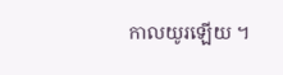កាលយូរឡើយ ។